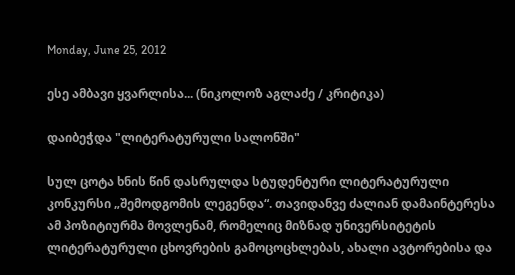Monday, June 25, 2012

ესე ამბავი ყვარლისა... (ნიკოლოზ აგლაძე / კრიტიკა)

დაიბეჭდა "ლიტერატურული სალონში"

სულ ცოტა ხნის წინ დასრულდა სტუდენტური ლიტერატურული კონკურსი „შემოდგომის ლეგენდა“. თავიდანვე ძალიან დამაინტერესა ამ პოზიტიურმა მოვლენამ, რომელიც მიზნად უნივერსიტეტის ლიტერატურული ცხოვრების გამოცოცხლებას, ახალი ავტორებისა და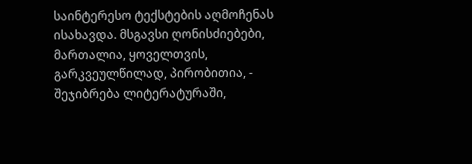საინტერესო ტექსტების აღმოჩენას ისახავდა. მსგავსი ღონისძიებები, მართალია, ყოველთვის, გარკვეულწილად, პირობითია, - შეჯიბრება ლიტერატურაში,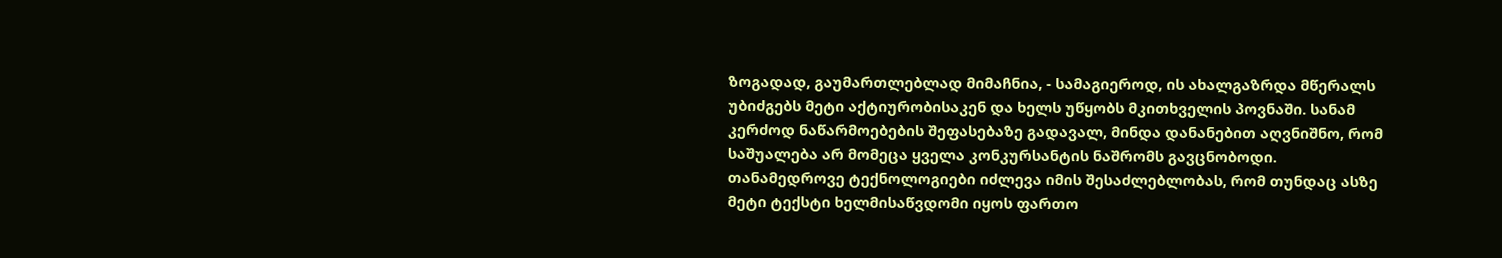ზოგადად, გაუმართლებლად მიმაჩნია, - სამაგიეროდ, ის ახალგაზრდა მწერალს უბიძგებს მეტი აქტიურობისაკენ და ხელს უწყობს მკითხველის პოვნაში. სანამ კერძოდ ნაწარმოებების შეფასებაზე გადავალ, მინდა დანანებით აღვნიშნო, რომ საშუალება არ მომეცა ყველა კონკურსანტის ნაშრომს გავცნობოდი. თანამედროვე ტექნოლოგიები იძლევა იმის შესაძლებლობას, რომ თუნდაც ასზე მეტი ტექსტი ხელმისაწვდომი იყოს ფართო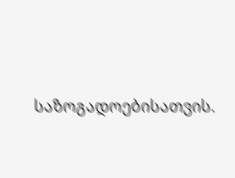საზოგადოებისათვის.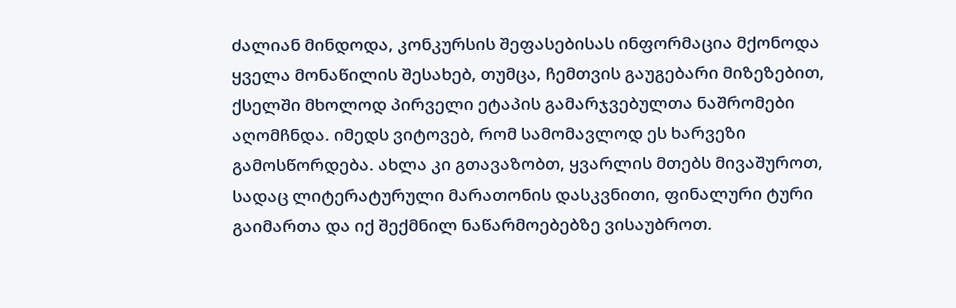ძალიან მინდოდა, კონკურსის შეფასებისას ინფორმაცია მქონოდა ყველა მონაწილის შესახებ, თუმცა, ჩემთვის გაუგებარი მიზეზებით, ქსელში მხოლოდ პირველი ეტაპის გამარჯვებულთა ნაშრომები აღომჩნდა. იმედს ვიტოვებ, რომ სამომავლოდ ეს ხარვეზი გამოსწორდება. ახლა კი გთავაზობთ, ყვარლის მთებს მივაშუროთ, სადაც ლიტერატურული მარათონის დასკვნითი, ფინალური ტური გაიმართა და იქ შექმნილ ნაწარმოებებზე ვისაუბროთ.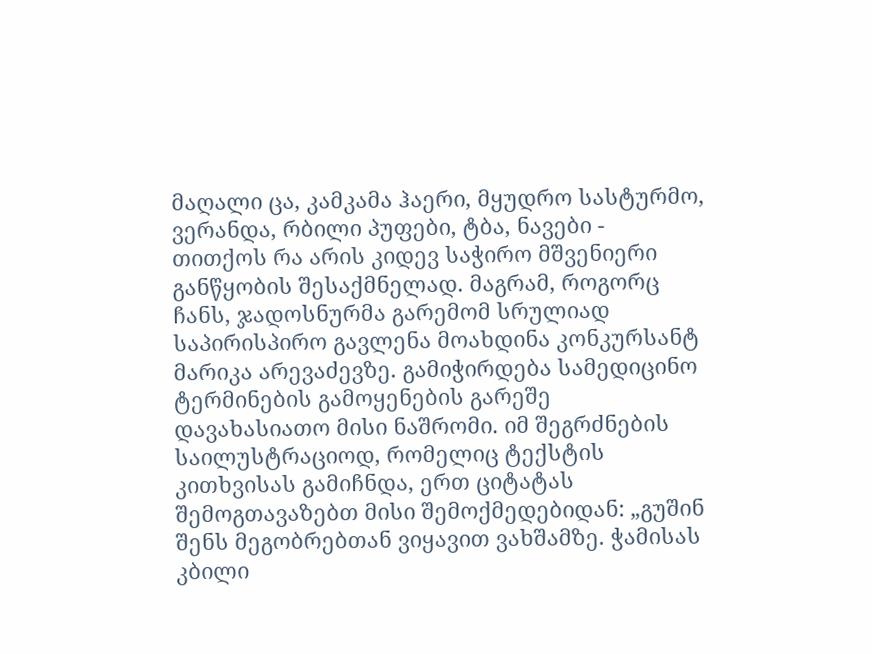მაღალი ცა, კამკამა ჰაერი, მყუდრო სასტურმო, ვერანდა, რბილი პუფები, ტბა, ნავები - თითქოს რა არის კიდევ საჭირო მშვენიერი განწყობის შესაქმნელად. მაგრამ, როგორც ჩანს, ჯადოსნურმა გარემომ სრულიად საპირისპირო გავლენა მოახდინა კონკურსანტ მარიკა არევაძევზე. გამიჭირდება სამედიცინო ტერმინების გამოყენების გარეშე დავახასიათო მისი ნაშრომი. იმ შეგრძნების საილუსტრაციოდ, რომელიც ტექსტის კითხვისას გამიჩნდა, ერთ ციტატას შემოგთავაზებთ მისი შემოქმედებიდან: „გუშინ შენს მეგობრებთან ვიყავით ვახშამზე. ჭამისას კბილი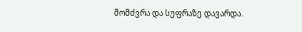მომძვრა და სუფრაზე დავარდა.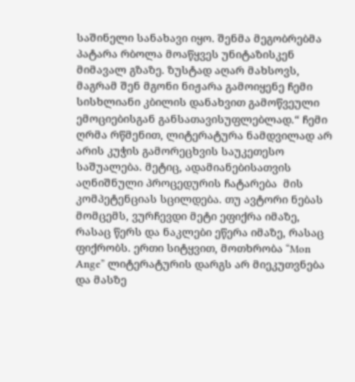საშინელი სანახავი იყო. შენმა მეგობრებმა პატარა რბოლა მოაწყვეს უნიტაზისკენ მიმავალ გზაზე. ზუსტად აღარ მახსოვს, მაგრამ შენ მგონი ნიჟარა გამოიყენე ჩემი სისხლიანი კბილის დანახვით გამოწვეული ემოციებისგან განსათავისუფლებლად.“ ჩემი ღრმა რწმენით, ლიტერატურა ნამდვილად არ არის კუჭის გამორეცხვის საუკეთესო საშუალება. მეტიც, ადამიანებისათვის აღნიშნული პროცედურის ჩატარება  მის კომპეტენციას სცილდება. თუ ავტორი ნებას მომცემს, ვურჩევდი მეტი ეფიქრა იმაზე, რასაც წერს და ნაკლები ეწერა იმაზე, რასაც ფიქრობს. ერთი სიტყვით, მოთხრობა “Mon Ange” ლიტერატურის დარგს არ მიეკუთვნება და მასზე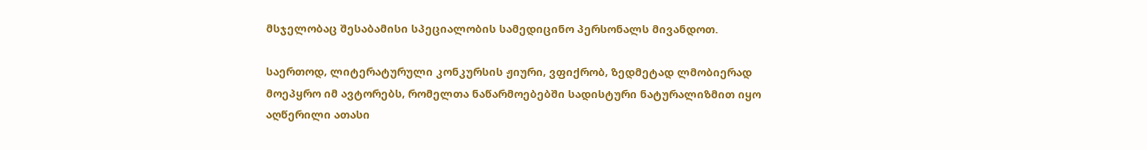მსჯელობაც შესაბამისი სპეციალობის სამედიცინო პერსონალს მივანდოთ.

საერთოდ, ლიტერატურული კონკურსის ჟიური, ვფიქრობ, ზედმეტად ლმობიერად მოეპყრო იმ ავტორებს, რომელთა ნაწარმოებებში სადისტური ნატურალიზმით იყო აღწერილი ათასი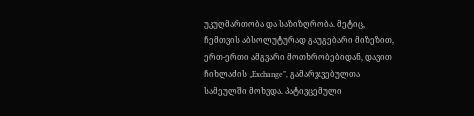უკუღმართობა და საზიზღრობა. მეტიც, ჩემთვის აბსოლუტურად გაუგებარი მიზეზით, ერთ-ერთი ამგვარი მოთხრობებიდან, დავით ჩიხლაძის „Exchange”, გამარჯვებულთა სამეულში მოხვდა. პატივცემული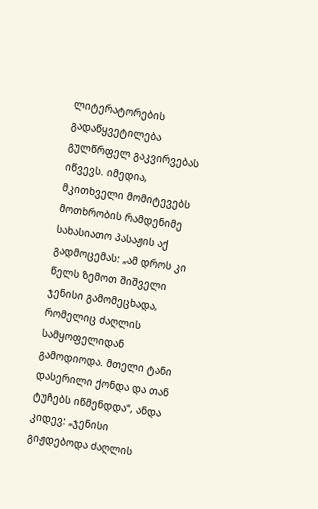ლიტერატორების გადაწყვეტილება გულწრფელ გაკვირვებას იწვევს. იმედია, მკითხველი მომიტევებს მოთხრობის რამდენიმე სახასიათო პასაჟის აქ გადმოცემას: „ამ დროს კი წელს ზემოთ შიშველი ჯენისი გამომეცხადა, რომელიც ძაღლის სამყოფელიდან გამოდიოდა. მთელი ტანი დასერილი ქონდა და თან ტუჩებს იწმენდდა“, ანდა კიდევ: „ჯენისი გიჟდებოდა ძაღლის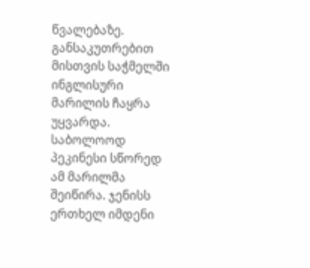წვალებაზე. განსაკუთრებით მისთვის საჭმელში ინგლისური მარილის ჩაყრა უყვარდა. საბოლოოდ პეკინესი სწორედ ამ მარილმა შეიწირა. ჯენისს ერთხელ იმდენი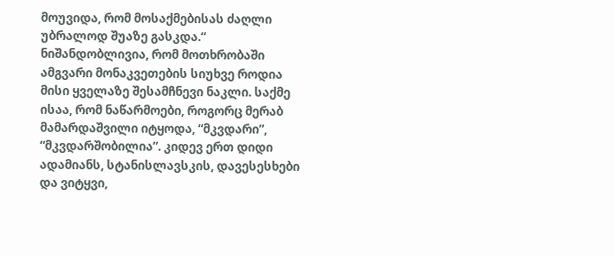მოუვიდა, რომ მოსაქმებისას ძაღლი უბრალოდ შუაზე გასკდა.“ ნიშანდობლივია, რომ მოთხრობაში ამგვარი მონაკვეთების სიუხვე როდია მისი ყველაზე შესამჩნევი ნაკლი. საქმე ისაა, რომ ნაწარმოები, როგორც მერაბ მამარდაშვილი იტყოდა, “მკვდარი”, “მკვდარშობილია”. კიდევ ერთ დიდი ადამიანს, სტანისლავსკის, დავესესხები და ვიტყვი,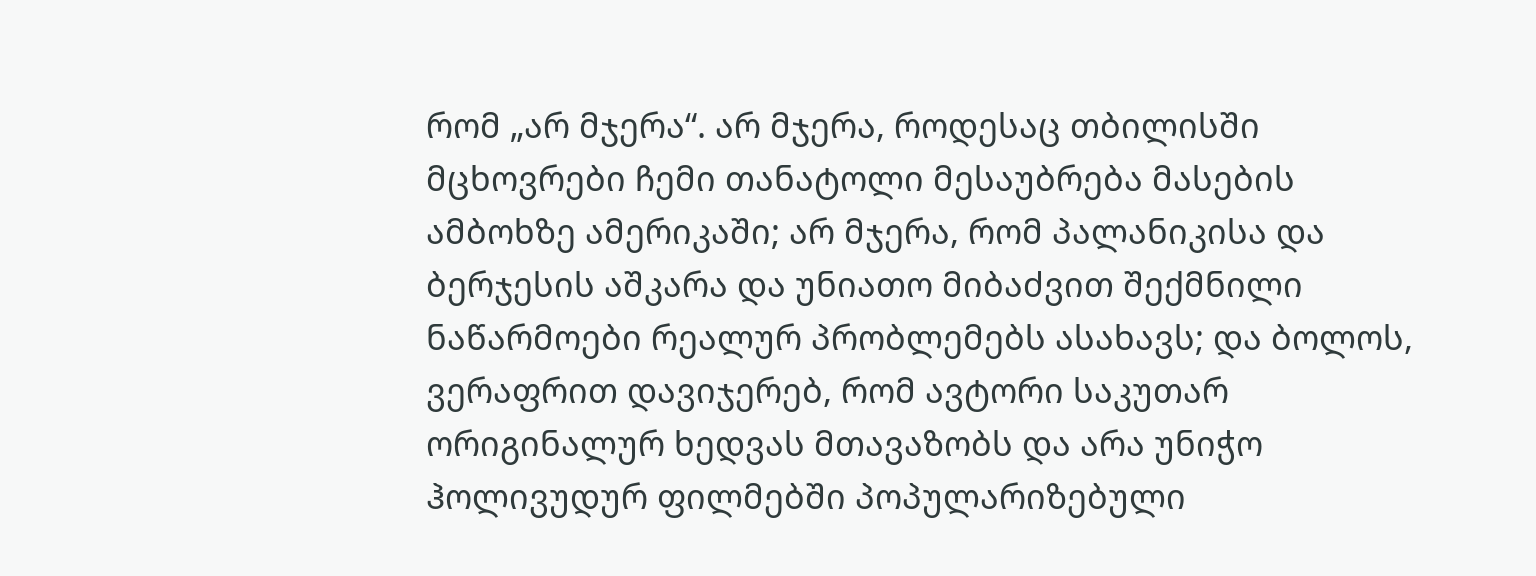რომ „არ მჯერა“. არ მჯერა, როდესაც თბილისში მცხოვრები ჩემი თანატოლი მესაუბრება მასების ამბოხზე ამერიკაში; არ მჯერა, რომ პალანიკისა და ბერჯესის აშკარა და უნიათო მიბაძვით შექმნილი ნაწარმოები რეალურ პრობლემებს ასახავს; და ბოლოს, ვერაფრით დავიჯერებ, რომ ავტორი საკუთარ ორიგინალურ ხედვას მთავაზობს და არა უნიჭო ჰოლივუდურ ფილმებში პოპულარიზებული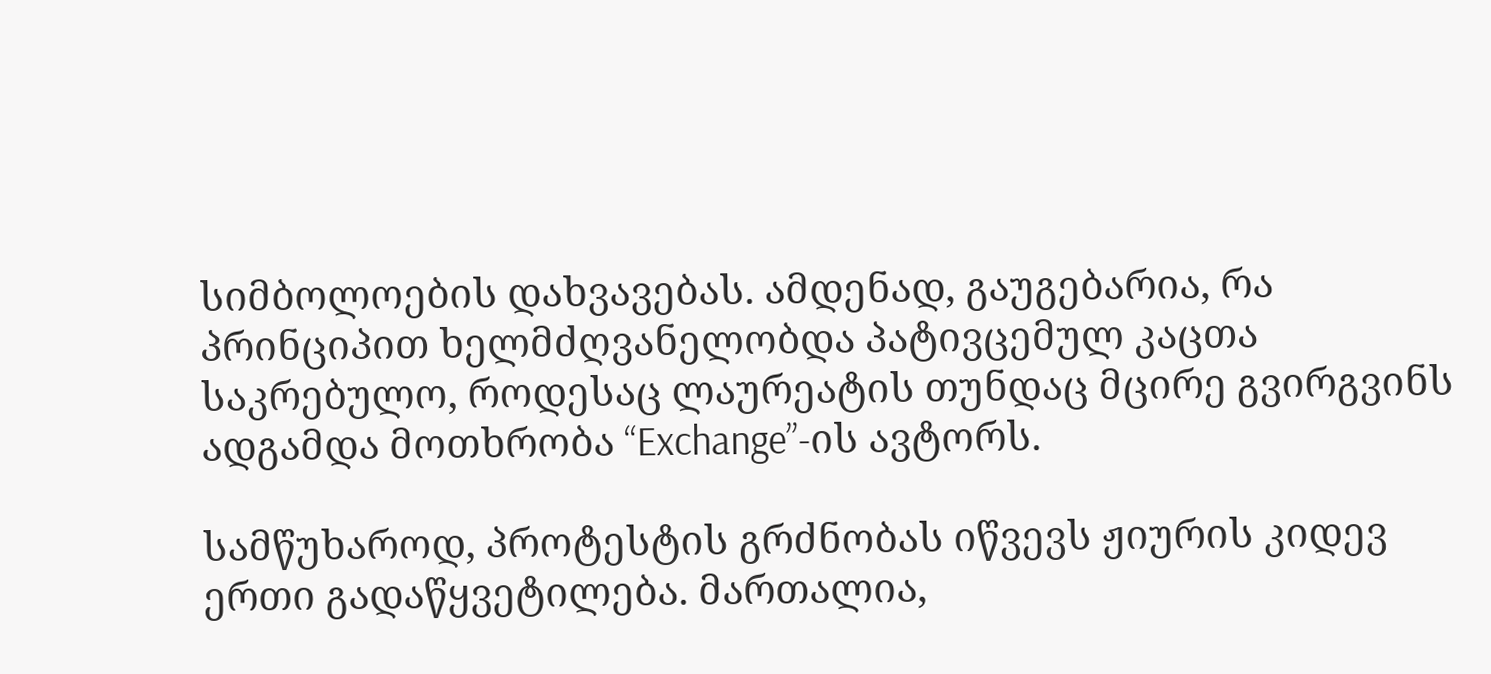სიმბოლოების დახვავებას. ამდენად, გაუგებარია, რა პრინციპით ხელმძღვანელობდა პატივცემულ კაცთა საკრებულო, როდესაც ლაურეატის თუნდაც მცირე გვირგვინს ადგამდა მოთხრობა “Exchange”-ის ავტორს.

სამწუხაროდ, პროტესტის გრძნობას იწვევს ჟიურის კიდევ ერთი გადაწყვეტილება. მართალია,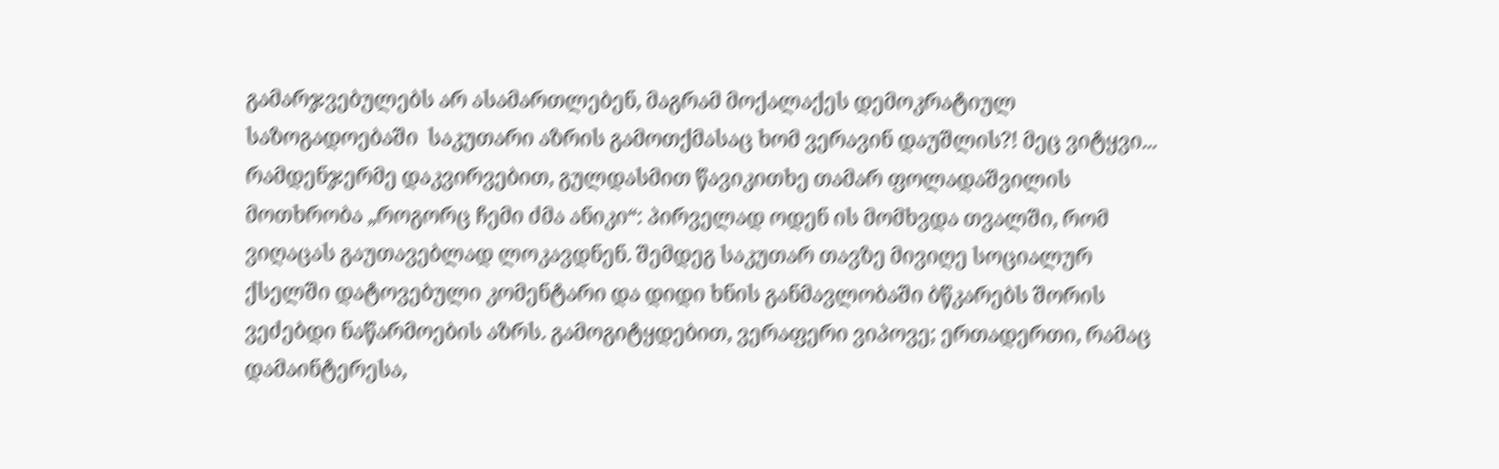გამარჯვებულებს არ ასამართლებენ, მაგრამ მოქალაქეს დემოკრატიულ საზოგადოებაში  საკუთარი აზრის გამოთქმასაც ხომ ვერავინ დაუშლის?! მეც ვიტყვი... რამდენჯერმე დაკვირვებით, გულდასმით წავიკითხე თამარ ფოლადაშვილის მოთხრობა „როგორც ჩემი ძმა ანიკი“: პირველად ოდენ ის მომხვდა თვალში, რომ ვიღაცას გაუთავებლად ლოკავდნენ. შემდეგ საკუთარ თავზე მივიღე სოციალურ ქსელში დატოვებული კომენტარი და დიდი ხნის განმავლობაში ბწკარებს შორის ვეძებდი ნაწარმოების აზრს. გამოგიტყდებით, ვერაფერი ვიპოვე; ერთადერთი, რამაც დამაინტერესა,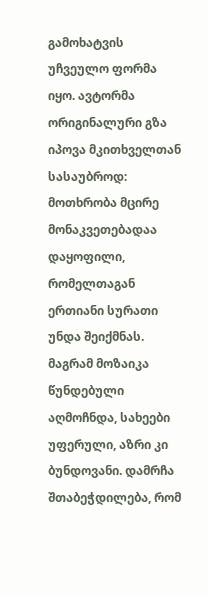გამოხატვის უჩვეულო ფორმა იყო. ავტორმა ორიგინალური გზა იპოვა მკითხველთან სასაუბროდ: მოთხრობა მცირე მონაკვეთებადაა დაყოფილი, რომელთაგან ერთიანი სურათი უნდა შეიქმნას. მაგრამ მოზაიკა წუნდებული აღმოჩნდა, სახეები უფერული, აზრი კი ბუნდოვანი. დამრჩა შთაბეჭდილება, რომ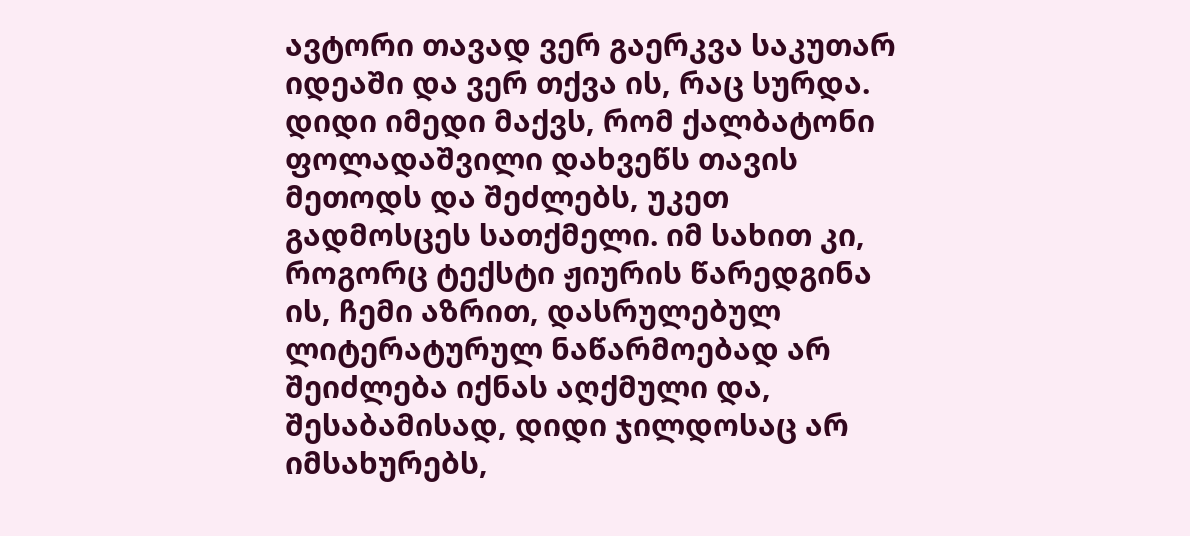ავტორი თავად ვერ გაერკვა საკუთარ იდეაში და ვერ თქვა ის, რაც სურდა. დიდი იმედი მაქვს, რომ ქალბატონი ფოლადაშვილი დახვეწს თავის მეთოდს და შეძლებს, უკეთ გადმოსცეს სათქმელი. იმ სახით კი, როგორც ტექსტი ჟიურის წარედგინა ის, ჩემი აზრით, დასრულებულ ლიტერატურულ ნაწარმოებად არ შეიძლება იქნას აღქმული და, შესაბამისად, დიდი ჯილდოსაც არ იმსახურებს,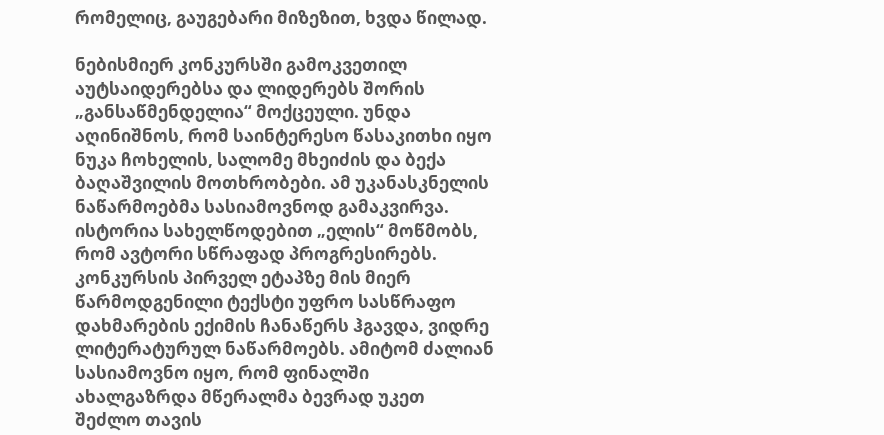რომელიც, გაუგებარი მიზეზით, ხვდა წილად.

ნებისმიერ კონკურსში გამოკვეთილ აუტსაიდერებსა და ლიდერებს შორის „განსაწმენდელია“ მოქცეული. უნდა აღინიშნოს, რომ საინტერესო წასაკითხი იყო ნუკა ჩოხელის, სალომე მხეიძის და ბექა ბაღაშვილის მოთხრობები. ამ უკანასკნელის ნაწარმოებმა სასიამოვნოდ გამაკვირვა.  ისტორია სახელწოდებით „ელის“ მოწმობს, რომ ავტორი სწრაფად პროგრესირებს.  კონკურსის პირველ ეტაპზე მის მიერ წარმოდგენილი ტექსტი უფრო სასწრაფო დახმარების ექიმის ჩანაწერს ჰგავდა, ვიდრე ლიტერატურულ ნაწარმოებს. ამიტომ ძალიან სასიამოვნო იყო, რომ ფინალში ახალგაზრდა მწერალმა ბევრად უკეთ შეძლო თავის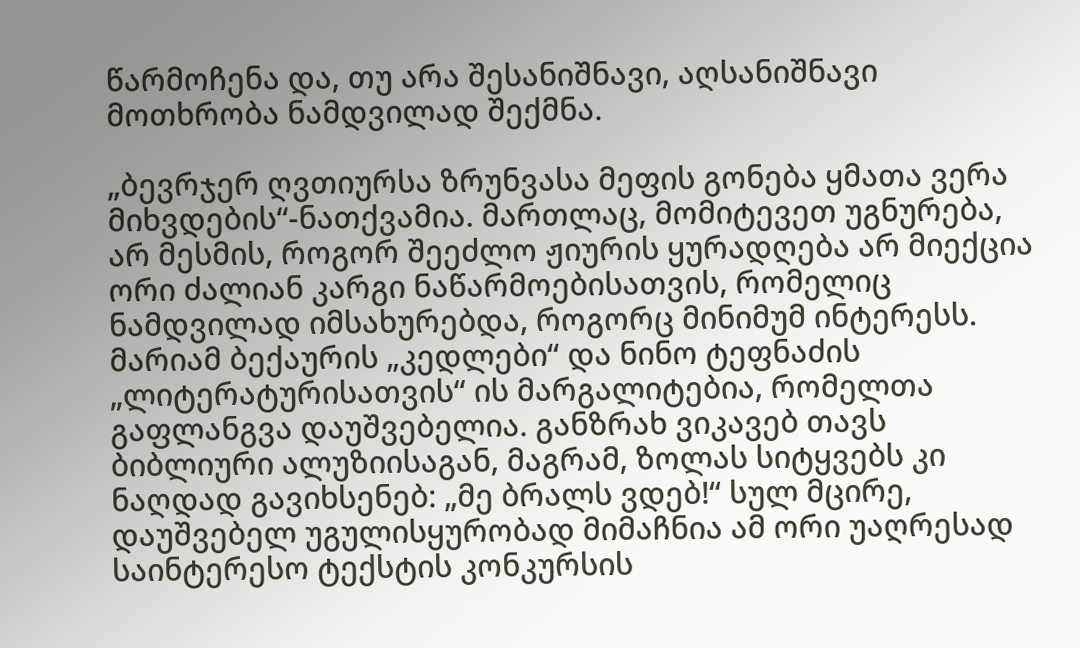წარმოჩენა და, თუ არა შესანიშნავი, აღსანიშნავი მოთხრობა ნამდვილად შექმნა.

„ბევრჯერ ღვთიურსა ზრუნვასა მეფის გონება ყმათა ვერა მიხვდების“-ნათქვამია. მართლაც, მომიტევეთ უგნურება, არ მესმის, როგორ შეეძლო ჟიურის ყურადღება არ მიექცია ორი ძალიან კარგი ნაწარმოებისათვის, რომელიც ნამდვილად იმსახურებდა, როგორც მინიმუმ ინტერესს. მარიამ ბექაურის „კედლები“ და ნინო ტეფნაძის „ლიტერატურისათვის“ ის მარგალიტებია, რომელთა გაფლანგვა დაუშვებელია. განზრახ ვიკავებ თავს ბიბლიური ალუზიისაგან, მაგრამ, ზოლას სიტყვებს კი ნაღდად გავიხსენებ: „მე ბრალს ვდებ!“ სულ მცირე, დაუშვებელ უგულისყურობად მიმაჩნია ამ ორი უაღრესად საინტერესო ტექსტის კონკურსის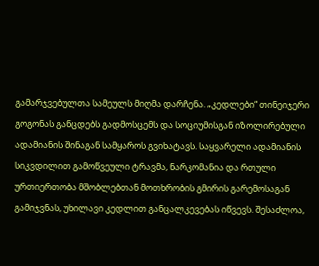გამარჯვებულთა სამეულს მიღმა დარჩენა. „კედლები“ თინეიჯერი გოგონას განცდებს გადმოსცემს და სოციუმისგან იზოლირებული ადამიანის შინაგან სამყაროს გვიხატავს. საყვარელი ადამიანის სიკვდილით გამოწვეული ტრავმა, ნარკომანია და რთული ურთიერთობა მშობლებთან მოთხრობის გმირის გარემოსაგან გამიჯვნას, უხილავი კედლით განცალკევებას იწვევს. შესაძლოა,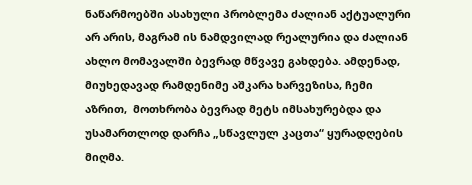ნაწარმოებში ასახული პრობლემა ძალიან აქტუალური არ არის, მაგრამ ის ნამდვილად რეალურია და ძალიან ახლო მომავალში ბევრად მწვავე გახდება. ამდენად, მიუხედავად რამდენიმე აშკარა ხარვეზისა, ჩემი აზრით,  მოთხრობა ბევრად მეტს იმსახურებდა და უსამართლოდ დარჩა „სწავლულ კაცთა“ ყურადღების მიღმა.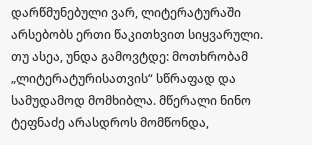დარწმუნებული ვარ, ლიტერატურაში არსებობს ერთი წაკითხვით სიყვარული. თუ ასეა, უნდა გამოვტდე: მოთხრობამ „ლიტერატურისათვის“ სწრაფად და სამუდამოდ მომხიბლა. მწერალი ნინო ტეფნაძე არასდროს მომწონდა,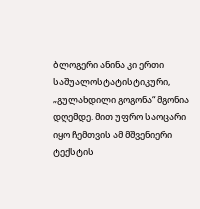ბლოგერი ანინა კი ერთი საშუალოსტატისტიკური, „გულახდილი გოგონა“ მგონია დღემდე. მით უფრო საოცარი იყო ჩემთვის ამ მშვენიერი ტექსტის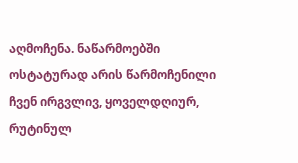აღმოჩენა. ნაწარმოებში ოსტატურად არის წარმოჩენილი ჩვენ ირგვლივ, ყოველდღიურ, რუტინულ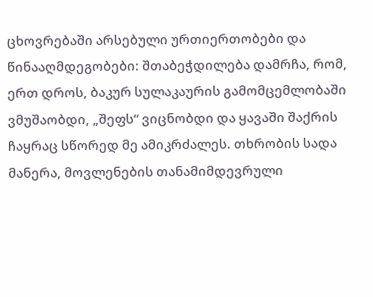ცხოვრებაში არსებული ურთიერთობები და წინააღმდეგობები: შთაბეჭდილება დამრჩა, რომ, ერთ დროს, ბაკურ სულაკაურის გამომცემლობაში ვმუშაობდი, „შეფს“ ვიცნობდი და ყავაში შაქრის ჩაყრაც სწორედ მე ამიკრძალეს. თხრობის სადა მანერა, მოვლენების თანამიმდევრული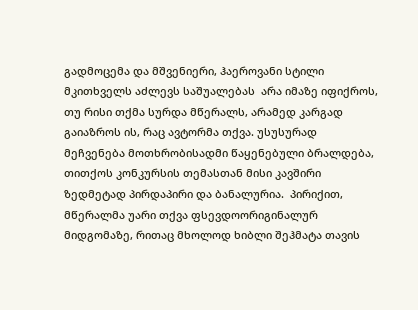გადმოცემა და მშვენიერი, ჰაეროვანი სტილი მკითხველს აძლევს საშუალებას  არა იმაზე იფიქროს, თუ რისი თქმა სურდა მწერალს, არამედ კარგად გაიაზროს ის, რაც ავტორმა თქვა. უსუსურად მეჩვენება მოთხრობისადმი წაყენებული ბრალდება, თითქოს კონკურსის თემასთან მისი კავშირი ზედმეტად პირდაპირი და ბანალურია.  პირიქით, მწერალმა უარი თქვა ფსევდოორიგინალურ მიდგომაზე, რითაც მხოლოდ ხიბლი შეჰმატა თავის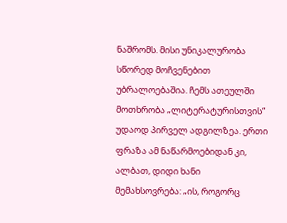ნაშრომს. მისი უნიკალურობა სწორედ მოჩვენებით უბრალოებაშია. ჩემს ათეულში მოთხრობა „ლიტერატურისთვის“ უდაოდ პირველ ადგილზეა. ერთი ფრაზა ამ ნაწარმოებიდან კი, ალბათ, დიდი ხანი მემახსოვრება: „ის, როგორც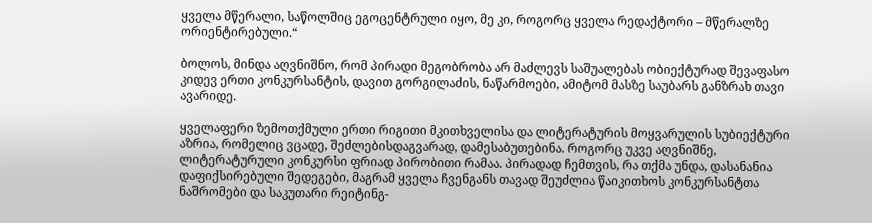ყველა მწერალი, საწოლშიც ეგოცენტრული იყო, მე კი, როგორც ყველა რედაქტორი – მწერალზე ორიენტირებული.“

ბოლოს, მინდა აღვნიშნო, რომ პირადი მეგობრობა არ მაძლევს საშუალებას ობიექტურად შევაფასო კიდევ ერთი კონკურსანტის, დავით გორგილაძის, ნაწარმოები, ამიტომ მასზე საუბარს განზრახ თავი ავარიდე.

ყველაფერი ზემოთქმული ერთი რიგითი მკითხველისა და ლიტერატურის მოყვარულის სუბიექტური აზრია, რომელიც ვცადე, შეძლებისდაგვარად, დამესაბუთებინა. როგორც უკვე აღვნიშნე, ლიტერატურული კონკურსი ფრიად პირობითი რამაა. პირადად ჩემთვის, რა თქმა უნდა, დასანანია დაფიქსირებული შედეგები, მაგრამ ყველა ჩვენგანს თავად შეუძლია წაიკითხოს კონკურსანტთა ნაშრომები და საკუთარი რეიტინგ-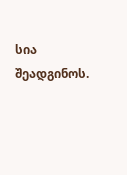სია შეადგინოს.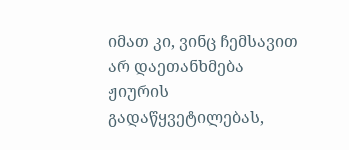იმათ კი, ვინც ჩემსავით არ დაეთანხმება ჟიურის გადაწყვეტილებას,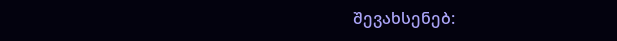შევახსენებ: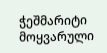ჭეშმარიტი მოყვარული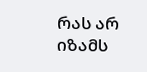რას არ იზამს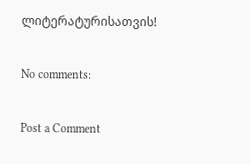ლიტერატურისათვის!

No comments:

Post a Comment